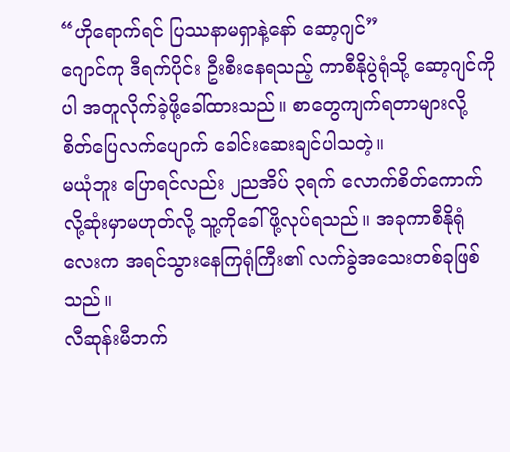“ဟိုရောက်ရင် ပြဿနာမရှာနဲ့နော် ဆော့ဂျင်”
ဂျောင်ကု ဒီရက်ပိုင်း ဦးစီးနေရသည့် ကာစီနိုပွဲရုံသို့ ဆော့ဂျင်ကိုပါ အတူလိုက်ခဲ့ဖို့ခေါ်ထားသည်။ စာတွေကျက်ရတာများလို့ စိတ်ပြေလက်ပျောက် ခေါင်းဆေးချင်ပါသတဲ့။
မယုံဘူး ပြောရင်လည်း ၂ညအိပ် ၃ရက် လောက်စိတ်ကောက်လို့ဆုံးမှာမဟုတ်လို့ သူ့ကိုခေါ်ဖို့လုပ်ရသည်။ အခုကာစီနိုရုံလေးက အရင်သွားနေကြရုံကြီး၏ လက်ခွဲအသေးတစ်ခုဖြစ်သည်။
လီဆုန်းမီဘက်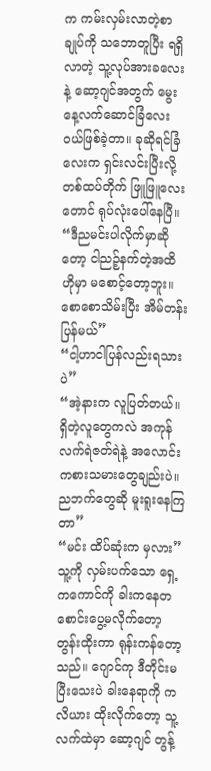က ကမ်းလှမ်းလာတဲ့စာချုပ်ကို သဘောတူပြီး ရရှိလာတဲ့ သူ့လုပ်အားခလေးနဲ့ ဆော့ဂျင်အတွက် မွေးနေ့လက်ဆောင်ခြံလေး ၀ယ်ဖြစ်ခဲ့တာ။ ခုဆိုရင်ခြံလေးက ရှင်းလင်းပြီးလို့ တစ်ထပ်တိုက် ဖြူဖြူလေးတောင် ရုပ်လုံးပေါ်နေပြီ။
“ဒီညမင်းပါလိုက်မှာဆိုတော့ ငါညဉ့်နက်တဲ့အထိ ဟိုမှာ မစောင့်တော့ဘူး။ စောစောသိမ်းပြီး အိမ်တန်းပြန်မယ်”
“ငါ့ဟာငါပြန်လည်းရသားပဲ”
“အဲ့နားက လူပြတ်တယ်။ ရှိတဲ့လူတွေကလဲ အကုန်လက်ရဲဇတ်ရဲနဲ့ အလောင်းကစားသမားတွေချည်းပဲ။ ညဘက်တွေဆို မူးရူးနေကြတာ”
“မင်း ထိပ်ဆုံးက မှလား”
သူ့ကို လှမ်းပက်သော ရှေ့ကကောင်ကို ခါးကနေတစောင်းပွေ့မလိုက်တော့ တွန်းထိုးကာ ရုန်းကန်တော့သည်။ ဂျောင်ကု ဒီတိုင်းမပြီးသေးပဲ ခါးနေရာကို ကလိယား ထိုးလိုက်တော့ သူ့လက်ထဲမှာ ဆော့ဂျင် တွန့်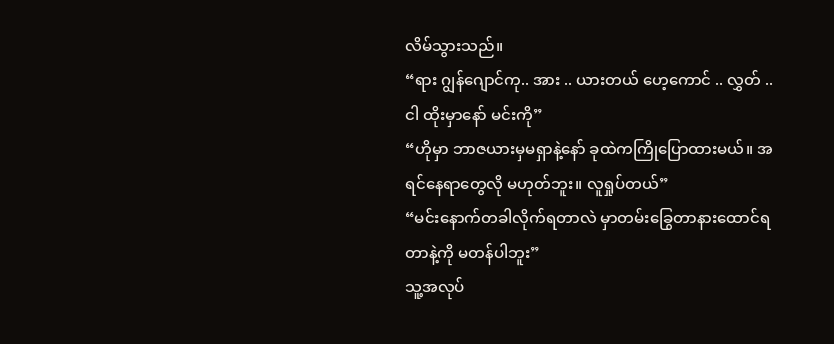လိမ်သွားသည်။
“ရား ဂျွန်ဂျောင်ကု.. အား .. ယားတယ် ဟေ့ကောင် .. လွှတ် .. ငါ ထိုးမှာနော် မင်းကို”
“ဟိုမှာ ဘာဇယားမှမရှာနဲ့နော် ခုထဲကကြိုပြောထားမယ်။ အရင်နေရာတွေလို မဟုတ်ဘူး။ လူရှုပ်တယ်”
“မင်းနောက်တခါလိုက်ရတာလဲ မှာတမ်းခြွေတာနားထောင်ရတာနဲ့ကို မတန်ပါဘူး”
သူ့အလုပ်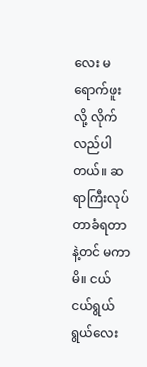လေး မရောက်ဖူးလို့ လိုက်လည်ပါတယ်။ ဆရာကြီးလုပ်တာခံရတာနဲ့တင် မကာမိ။ ငယ်ငယ်ရွယ်ရွယ်လေး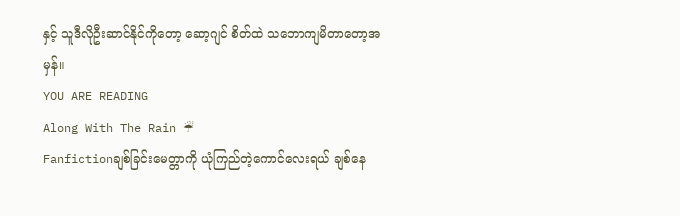နှင့် သူဒီလိုဦးဆာင်နိုင်ကိုတော့ ဆော့ဂျင် စိတ်ထဲ သဘောကျမိတာတော့အမှန်။
YOU ARE READING
Along With The Rain ☔
Fanfictionချစ်ခြင်းမေတ္တာကို ယုံကြည်တဲ့ကောင်လေးရယ် ချစ်နေ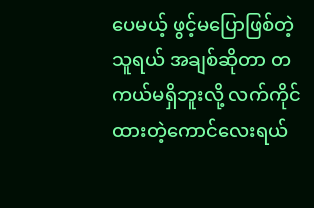ပေမယ့် ဖွင့်မပြောဖြစ်တဲ့သူရယ် အချစ်ဆိုတာ တကယ်မရှိဘူးလို့ လက်ကိုင်ထားတဲ့ကောင်လေးရယ်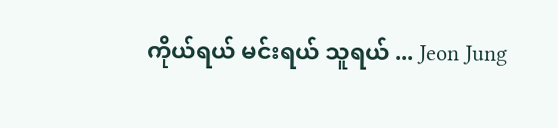ကိုယ်ရယ် မင်းရယ် သူရယ် ... Jeon Jung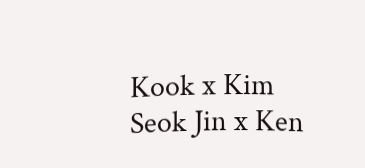Kook x Kim Seok Jin x Ken